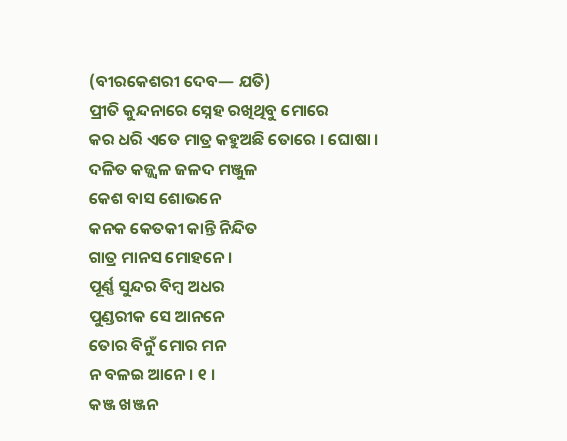(ବୀରକେଶରୀ ଦେବ— ଯତି)
ପ୍ରୀତି କୁନ୍ଦନାରେ ସ୍ନେହ ରଖିଥିବୁ ମୋରେ
କର ଧରି ଏତେ ମାତ୍ର କହୁଅଛି ତୋରେ । ଘୋଷା ।
ଦଳିତ କଜ୍ଜ୍ୱଳ ଜଳଦ ମଞ୍ଜୁଳ
କେଶ ବାସ ଶୋଭନେ
କନକ କେତକୀ କାନ୍ତି ନିନ୍ଦିତ
ଗାତ୍ର ମାନସ ମୋହନେ ।
ପୂର୍ଣ୍ଣ ସୁନ୍ଦର ବିମ୍ବ ଅଧର
ପୁଣ୍ଡରୀକ ସେ ଆନନେ
ତୋର ବିନୁଁ ମୋର ମନ
ନ ବଳଇ ଆନେ । ୧ ।
କଞ୍ଜ ଖଞ୍ଜନ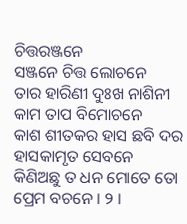ଚିତ୍ତରଞ୍ଜନେ
ସଞ୍ଜନେ ଚିତ୍ତ ଲୋଚନେ
ତାର ହାରିଣୀ ଦୁଃଖ ନାଶିନୀ
କାମ ତାପ ବିମୋଚନେ
କାଶ ଶୀତକର ହାସ ଛବି ଦର
ହାସକାମୃତ ସେବନେ
କିଣିଅଛୁ ତ ଧନ ମୋତେ ତୋ
ପ୍ରେମ ବଚନେ । ୨ ।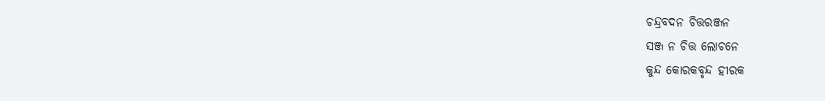ଚନ୍ଦ୍ରବଦନ ଚିତ୍ତରଞ୍ଜନ
ସଞ୍ଜ ନ ଚିତ୍ତ ଲୋଚନେ
କୁନ୍ଦ କୋରକବୃନ୍ଦ ହୀରକ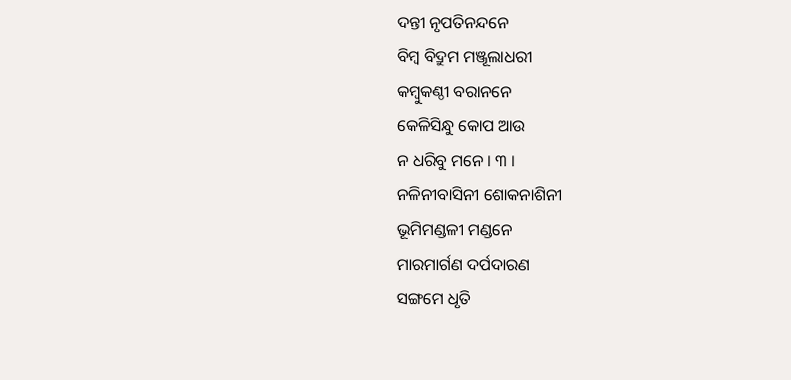ଦନ୍ତୀ ନୃପତିନନ୍ଦନେ
ବିମ୍ବ ବିଦ୍ରୁମ ମଞ୍ଜୂଲାଧରୀ
କମ୍ବୁକଣ୍ଠୀ ବରାନନେ
କେଳିସିନ୍ଧୁ କୋପ ଆଉ
ନ ଧରିବୁ ମନେ । ୩ ।
ନଳିନୀବାସିନୀ ଶୋକନାଶିନୀ
ଭୂମିମଣ୍ଡଳୀ ମଣ୍ଡନେ
ମାରମାର୍ଗଣ ଦର୍ପଦାରଣ
ସଙ୍ଗମେ ଧୃତି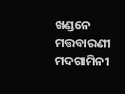ଖଣ୍ଡନେ
ମତ୍ତବାରଣୀ ମଦଗାମିନୀ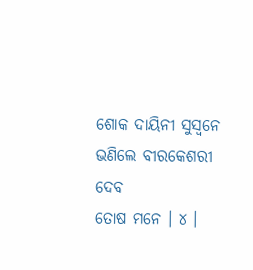ଶୋକ ଦାୟିନୀ ସୁସ୍ୱନେ
ଭଣିଲେ ବୀରକେଶରୀ ଦେବ
ତୋଷ ମନେ । ୪ ।